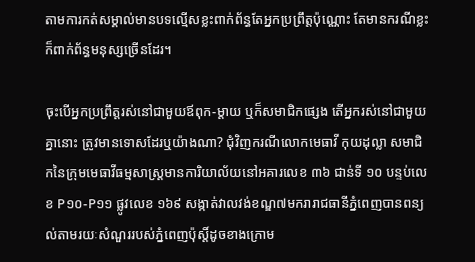តាមការកត់សម្គាល់មានបទល្មើសខ្លះពាក់ព័ន្ធតែអ្នកប្រព្រឹត្តប៉ុណ្ណោះ តែមានករណីខ្លះក៏ពាក់ព័ន្ធមនុស្សច្រើនដែរ។

ចុះបើអ្នកប្រព្រឹត្តរស់នៅជាមួយឪពុក-ម្ដាយ ឬក៏សមាជិកផ្សេង តើអ្នករស់នៅជាមួយគ្នានោះ ត្រូវមានទោសដែរឬយ៉ាងណា? ជុំវិញករណីលោកមេធាវី កុយដុល្លា សមាជិកនៃក្រុមមេធាវីធម្មសាស្ត្រមានការិយាល័យនៅអគារលេខ ៣៦ ជាន់ទី ១០ បន្ទប់លេខ P១០-P១១ ផ្លូវលេខ ១៦៩ សង្កាត់វាលវង់ខណ្ឌ៧មករារាជធានីភ្នំពេញបានពន្យល់តាមរយៈសំណួររបស់ភ្នំពេញប៉ុស្ដិ៍ដូចខាងក្រោម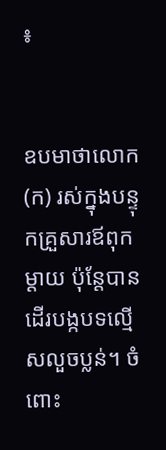៖


ឧបមាថាលោក (ក) រស់ក្នុងបន្ទុកគ្រួសារឪពុកម្តាយ ប៉ុន្តែបានដើរបង្កបទល្មើសលួចប្លន់។ ចំពោះ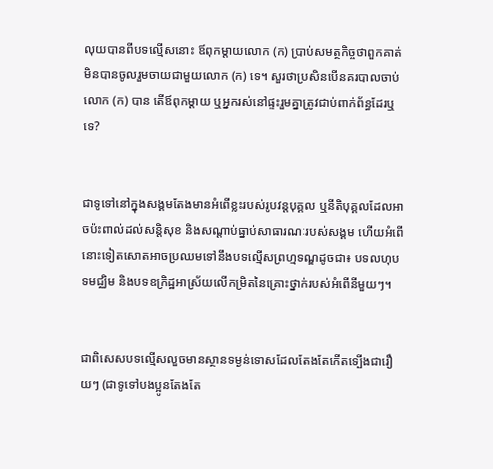លុយបានពីបទល្មើសនោះ ឪពុកម្តាយលោក (ក) ប្រាប់សមត្ថកិច្ចថាពួកគាត់មិនបានចូលរួមចាយជាមួយលោក (ក) ទេ។ សួរថាប្រសិនបើនគរបាលចាប់លោក (ក) បាន តើឪពុកម្តាយ ឬអ្នករស់នៅផ្ទះរួមគ្នាត្រូវជាប់ពាក់ព័ន្ធដែរឬទេ?


ជាទូទៅនៅក្នុងសង្គមតែងមានអំពើខ្លះរបស់រូបវន្តបុគ្គល ឬនីតិបុគ្គលដែលអាចប៉ះពាល់ដល់សន្តិសុខ និងសណ្តាប់ធ្នាប់សាធារណៈរបស់សង្គម ហើយអំពើនោះទៀតសោតអាចប្រឈមទៅនឹងបទល្មើសព្រហ្មទណ្ឌដូចជា៖ បទលហុបទមជ្ឈិម និងបទឧក្រិដ្ឋអាស្រ័យលើកម្រិតនៃគ្រោះថ្នាក់របស់អំពើនីមួយៗ។


ជាពិសេសបទល្មើសលួចមានស្ថានទម្ងន់ទោសដែលតែងតែកើតទ្បើងជារឿយៗ (ជាទូទៅបងប្អូនតែងតែ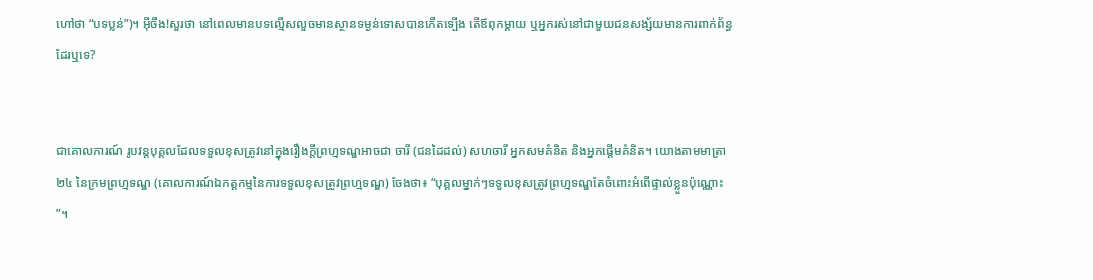ហៅថា “បទប្លន់”)។ អ៊ីចឹង!សួរថា នៅពេលមានបទល្មើសលួចមានស្ថានទម្ងន់ទោសបានកើតទ្បើង តើឪពុកម្តាយ ឬអ្នករស់នៅជាមួយជនសង្ស័យមានការពាក់ព័ន្ធដែរឬទេ?


ជាគោលការណ៍ រូបវន្តបុគ្គលដែលទទួលខុសត្រូវនៅក្នុងរឿងក្តីព្រហ្មទណ្ឌអាចជា ចារី (ជនដៃដល់) សហចារី អ្នកសមគំនិត និងអ្នកផ្តើមគំនិត។ យោងតាមមាត្រា ២៤ នៃក្រមព្រហ្មទណ្ឌ (គោលការណ៍ឯកត្តកម្មនៃការទទួលខុសត្រូវព្រហ្មទណ្ឌ) ចែងថា៖ “បុគ្គលម្នាក់ៗទទួលខុសត្រូវព្រហ្មទណ្ឌតែចំពោះអំពើផ្ទាល់ខ្លួនប៉ុណ្ណោះ”។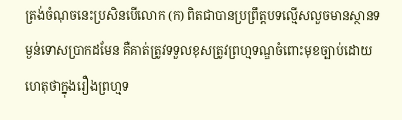ត្រង់ចំណុចនេះប្រសិនបើលោក (ក) ពិតជាបានប្រព្រឹត្តបទល្មើសលួចមានស្ថានទម្ងន់ទោសប្រាកដមែន គឺគាត់ត្រូវទទួលខុសត្រូវព្រហ្មទណ្ឌចំពោះមុខច្បាប់ដោយហេតុថាក្នុងរឿងព្រហ្មទ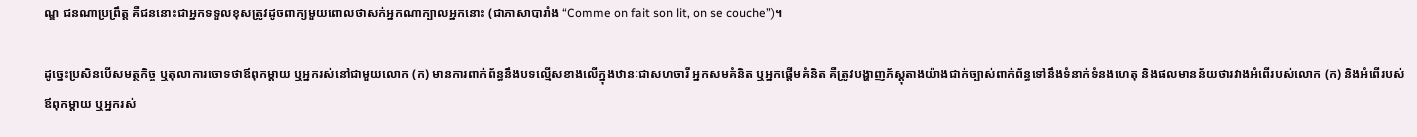ណ្ឌ ជនណាប្រព្រឹត្ត គឺជននោះជាអ្នកទទួលខុសត្រូវដូចពាក្យមួយពោលថាសក់អ្នកណាក្បាលអ្នកនោះ (ជាភាសាបារាំង “Comme on fait son lit, on se couche”)។

ដូច្នេះប្រសិនបើសមត្ថកិច្ច ឬតុលាការចោទថាឪពុកម្តាយ ឬអ្នករស់នៅជាមួយលោក (ក) មានការពាក់ព័ន្ធនឹងបទល្មើសខាងលើក្នុងឋានៈជាសហចារី អ្នកសមគំនិត ឬអ្នកផ្តើមគំនិត គឺត្រូវបង្ហាញភ័ស្តុតាងយ៉ាងជាក់ច្បាស់ពាក់ព័ន្ធទៅនឹងទំនាក់ទំនងហេតុ និងផលមានន័យថារវាងអំពើរបស់លោក (ក) និងអំពើរបស់ឪពុកម្តាយ ឬអ្នករស់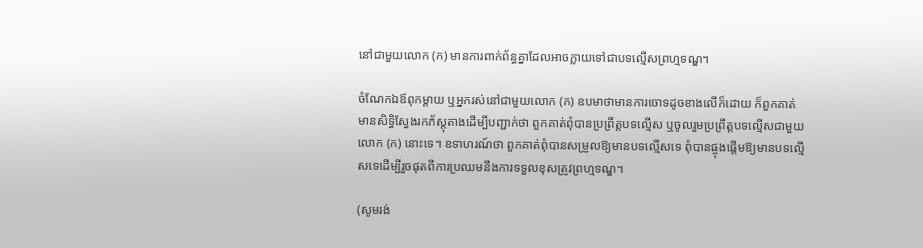នៅជាមួយលោក (ក) មានការពាក់ព័ន្ធគ្នាដែលអាចក្លាយទៅជាបទល្មើសព្រហ្មទណ្ឌ។

ចំណែកឯឪពុកម្តាយ ឬអ្នករស់នៅជាមួយលោក (ក) ឧបមាថាមានការចោទដូចខាងលើក៏ដោយ ក៏ពួកគាត់មានសិទ្ធិស្វែងរកភ័ស្តុតាងដើម្បីបញ្ជាក់ថា ពួកគាត់ពុំបានប្រព្រឹត្តបទល្មើស ឬចូលរួមប្រព្រឹត្តបទល្មើសជាមួយលោក (ក) នោះទេ។ ឧទាហរណ៍ថា ពួកគាត់ពុំបានសម្រួលឱ្យមានបទល្មើសទេ ពុំបានផ្ចុងផ្តើមឱ្យមានបទល្មើសទេដើម្បីរួចផុតពីការប្រឈមនឹងការទទួលខុសត្រូវព្រហ្មទណ្ឌ។

(សូមរង់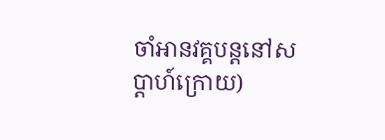ចាំអានវគ្គបន្ដនៅសប្ដាហ៍ក្រោយ)